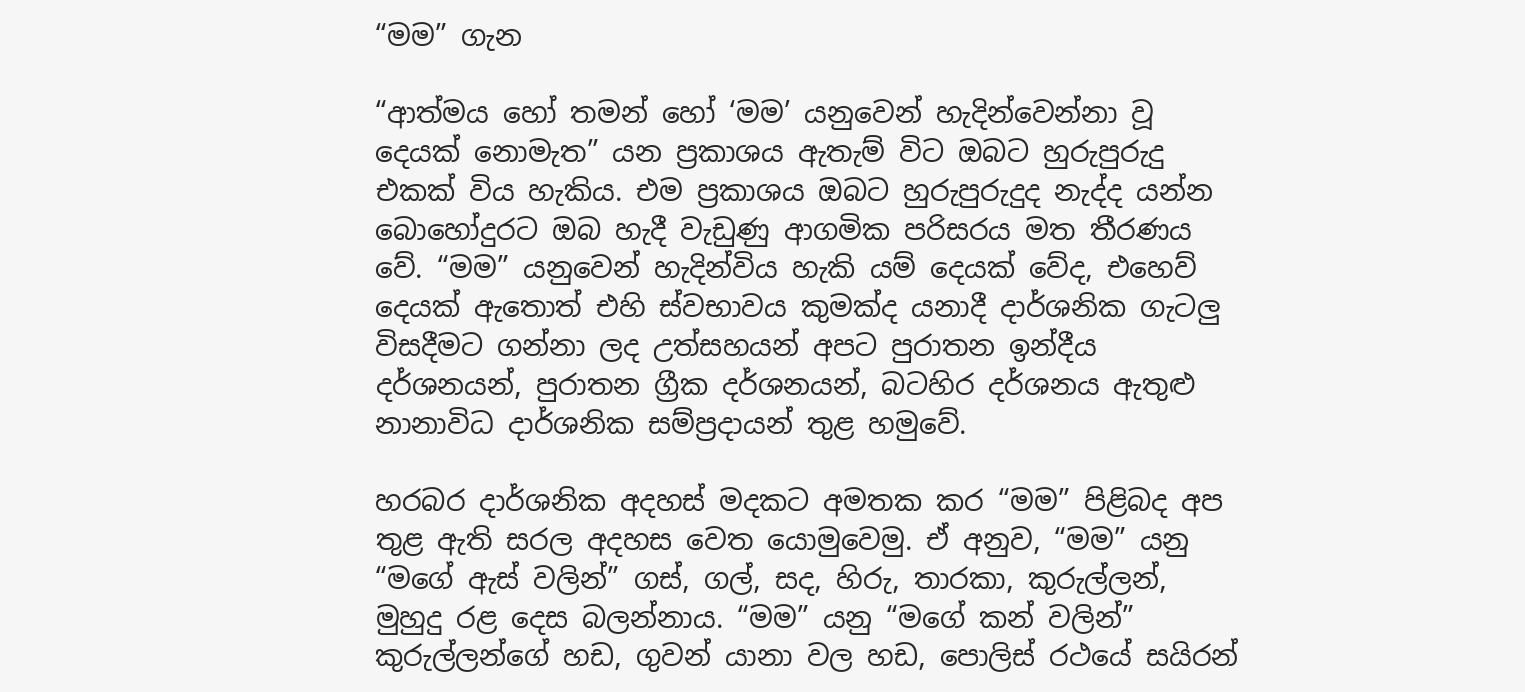“මම” ගැන

“ආත්මය හෝ තමන් හෝ ‘මම’ යනුවෙන් හැදින්වෙන්නා වූ දෙයක් නොමැත” යන ප්‍රකාශය ඇතැම් විට ඔබට හුරුපුරුදු එකක් විය හැකිය. එම ප්‍රකාශය ඔබට හුරුපුරුදුද නැද්ද යන්න බොහෝදුරට ඔබ හැදී වැඩුණු ආගමික පරිසරය මත තීරණය වේ. “මම” යනුවෙන් හැදින්විය හැකි යම් දෙයක් වේද, එහෙව් දෙයක් ඇතොත් එහි ස්වභාවය කුමක්ද යනාදී දාර්ශනික ගැටලු විසදීමට ගන්නා ලද උත්සහයන් අපට පුරාතන ඉන්දීය දර්ශනයන්, පුරාතන ග්‍රීක දර්ශනයන්, බටහිර දර්ශනය ‍ඇතුළු නානාවිධ දාර්ශනික සම්ප්‍රදායන් තුළ හමුවේ.

හරබර දාර්ශනික අදහස් මදකට අමතක කර “මම” පිළිබද අප තුළ ඇති සරල අදහස වෙත යොමුවෙමු. ඒ අනුව‍, “මම” යනු “මගේ ඇස් වලින්” ගස්, ගල්, සද, හිරු, තාරකා, කුරුල්ලන්, මුහුදු රළ දෙස බලන්නාය. “මම” යනු “මගේ කන් වලින්” කුරුල්ලන්ගේ හඩ, ගුවන් යානා වල හඩ, පොලිස් රථයේ සයිරන්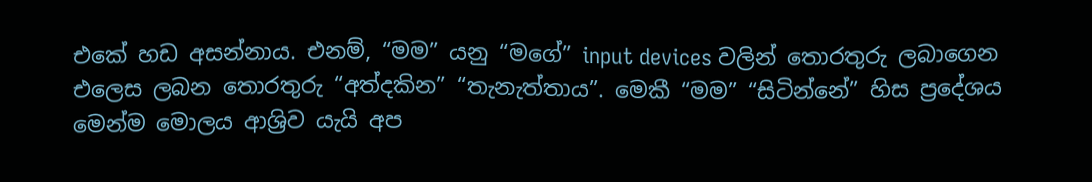එකේ හඩ අසන්නාය‍. එනම්, “මම” යනු “මගේ” input devices වලින් තොරතුරු ලබාගෙන එලෙස ලබන තොරතුරු “අත්දකින” “තැනැත්තාය”. මෙකී “මම” “සිටින්නේ” හිස ප්‍රදේශය මෙන්ම මොලය ආශ්‍රිව යැයි අප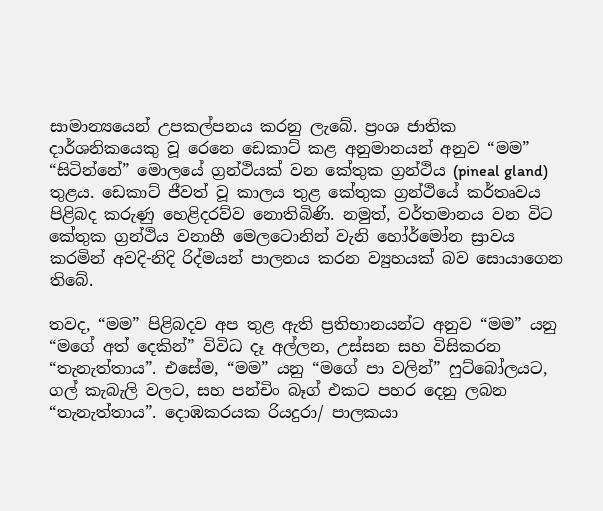සාමාන්‍යයෙන් උපකල්පනය කරනු ලැබේ. ප්‍රංශ ජාතික දාර්ශනිකයෙකු වූ රෙනෙ ඩෙකාට් කළ අනුමානයන් අනුව “මම” “සිටින්නේ” මොලයේ ග්‍රන්ථියක් වන කේතුක ග්‍රන්ථිය (pineal gland) තුළය. ඩෙකාට් ජීවත් වූ කාලය තුළ කේතුක ග්‍රන්ථියේ කර්තෘවය පිළිබද කරුණු හෙළිදරව්ව නොතිබිණි. නමුත්, වර්තමානය වන විට කේතුක ග්‍රන්ථිය වනාහී මෙලටොනින් වැනි හෝර්මෝන ස්‍රාවය කරමින් අවදි-නිදි රිද්මයන් පාලනය කරන ව්‍යුහයක් බව සොයාගෙන තිබේ.

තවද, “මම” පිළිබදව අප තුළ ඇති ප්‍රතිභානයන්ට අනුව “මම” යනු “මගේ අත් දෙකින්” විවිධ දෑ අල්ලන, උස්සන සහ විසිකරන “තැනැත්තාය”. එසේම, “මම” යනු “මගේ පා වලින්” ෆුට්බෝලයට, ගල් කැබැලි වලට, සහ පන්චිං බෑග් එකට පහර දෙනු ලබන “තැනැත්තාය”. දොඹකරයක රියදුරා/ පාලකයා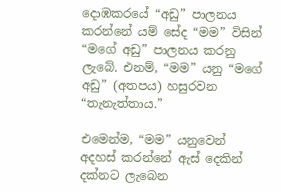දොඹකරයේ “අඩු” පාලනය කරන්නේ යම් සේද “මම” විසින් “මගේ අඩු” පාලනය කරනු ලැබේ. එනම්, “මම” යනු “මගේ අඩු” (අතපය) හසුරවන “තැනැත්තාය.”

එමෙන්ම, “මම” යනුවෙන් අදහස් කරන්නේ ඇස් දෙකින් දක්නට ලැබෙන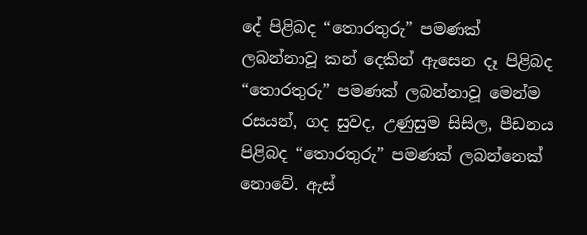දේ පිළිබද “තොරතුරු” පමණක් ලබන්නාවූ කන් දෙකින් ඇසෙන දෑ පිළිබද “තොරතුරු” පමණක් ලබන්නාවූ මෙන්ම රසයන්, ගද සුවද, උණුසුම සිසිල, පීඩනය පිළිබද “තොරතුරු” පමණක් ලබන්නෙක් නොවේ. ඇස්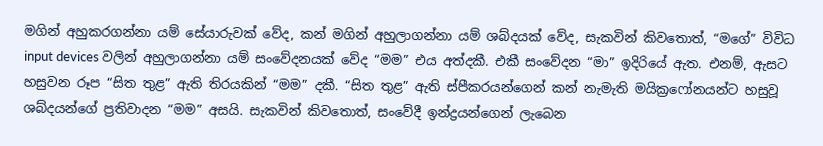මගින් අහුකරගන්නා යම් සේයාරුවක් වේද, කන් මගින් අහුලාගන්නා යම් ශබ්දයක් වේද, සැකවින් කිවතොත්, “මගේ” විවිධ input devices වලින් අහුලාගන්නා යම් සංවේදනයක් වේද “මම” එය අත්දකී. එකී සංවේදන “මා” ඉදිරියේ ඇත. එනම්, ඇසට හසුවන රූප “සිත තුළ” ඇති තිරයකින් “මම” දකී‍. “සිත තුළ” ඇති ස්පීකරයන්ගෙන් කන් නැමැති මයික්‍රෆෝනයන්ට හසුවූ ශබ්දයන්ගේ ප්‍රතිවාදන “මම” අසයි. සැකවින් කිවතොත්, සංවේදී ඉන්ද්‍රයන්ගෙන් ලැබෙන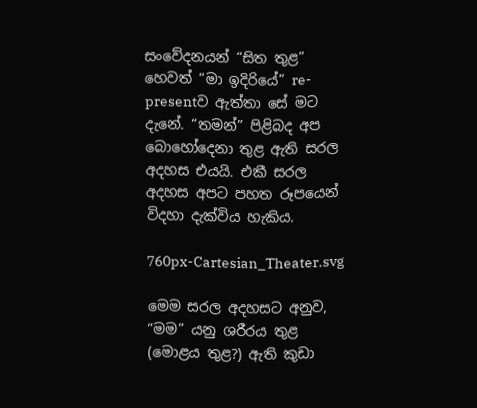සංවේදනයන් “සිත තුළ” හෙවත් “මා ඉදිරියේ” re-presentව ඇත්තා සේ මට දැනේ. “තමන්” පිළිබද අප බොහෝදෙනා තුළ ඇති සරල අදහස එයයි. එකී සරල අදහස අපට පහත රූපයෙන් විදහා දැක්විය හැකිය.

760px-Cartesian_Theater.svg

මෙම සරල අදහසට අනුව, “මම” යනු ශරීරය තුළ (මොළය තුළ?) ඇති කුඩා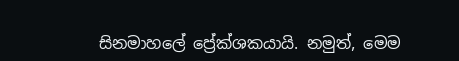සිනමාහලේ ප්‍රේක්ශකයායි. නමුත්, මෙම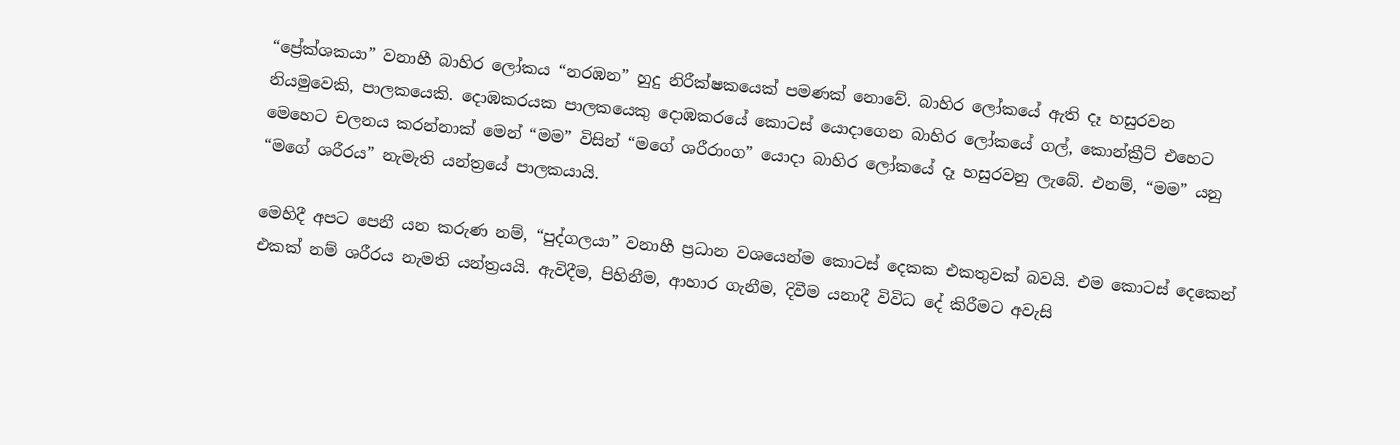“ප්‍රේක්ශකයා” වනාහී බාහිර ලෝකය “නරඹන” හුදු නිරීක්ෂකයෙක් පමණක් නොවේ. බාහිර ලෝකයේ ඇති දෑ හසුරවන නියමුවෙකි, පාලකයෙකි. දොඹකර‍යක පාලක‍යෙකු දොඹකරයේ කොටස් යොදාගෙන බාහිර ලෝකයේ ගල්, කොන්ක්‍රීට් එහෙට මෙහෙට චලනය කරන්නාක් මෙන් “මම” විසින් “මගේ ශරීරාංග” යොදා බාහිර ලෝකයේ දෑ හසුරවනු ලැබේ‍. එනම්, “මම” යනු “මගේ ශරීරය” නැමැති යන්ත්‍රයේ පාලකයායි.

මෙහිදී අපට පෙනී යන කරුණ නම්, “පුද්ගලයා” වනාහී ප්‍රධාන වශයෙන්ම කොටස් දෙකක එකතුවක් බවයි. එම කොටස් දෙකෙන් එකක් නම් ශරීරය නැමති යන්ත්‍රයයි. ඇවිදීම, පිහිනීම, ආහාර ගැනීම, දිවීම යනාදී විවිධ දේ කිරීමට අවැසි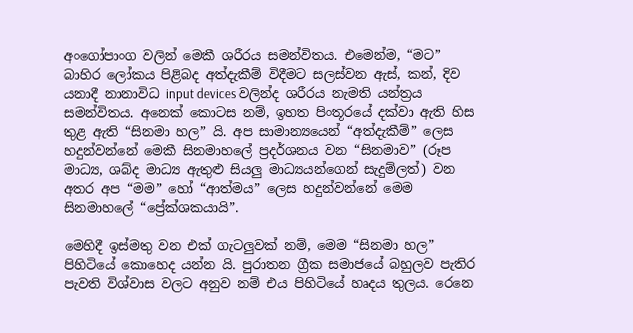අංගෝපාංග වලින් මෙකී ශරීරය සමන්විතය. එමෙන්ම, “මට” බාහිර ලෝකය පිළිබද අත්දැකීම් විදීමට සලස්වන ඇස්, කන්, දිව යනාදී නානාවිධ input devices වලින්ද ශරීරය නැමති යන්ත්‍රය සමන්විතය. අනෙක් කොටස නම්, ඉහත පිංතූරයේ දක්වා ඇති හිස තුළ ඇති “සිනමා හල” යි. අප සාමාන්‍යයෙන් “අත්දැකීම්” ලෙස හදුන්වන්නේ මෙකී සිනමාහලේ ප්‍රදර්ශනය වන “සිනමාව” (රූප මාධ්‍ය, ශබ්ද මාධ්‍ය ඇතුළු සියලු මාධ්‍යයන්ගෙන් සැදුම්ලත්) වන අතර අප “මම” හෝ “ආත්මය” ලෙස හදුන්වන්නේ මෙම සිනමාහලේ “ප්‍රේක්ශකයායි”.

මෙහිදී ඉස්මතු වන එක් ගැටලුවක් නම්, මෙම “සිනමා හල” පිහිටියේ කොහෙද යන්න යි. පුරාතන ග්‍රීක සමාජයේ බහුලව පැතිර පැවති විශ්වාස වලට අනුව නම් එය පිහිටියේ හෘදය තුලය. රෙනෙ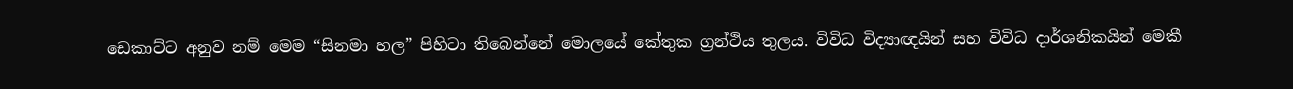ඩෙකාට්ට අනුව නම් මෙම “සිනමා හල” පිහිටා තිබෙන්නේ මොලයේ කේතුක ග්‍රන්ථිය තුලය‍. විවිධ විද්‍යාඥයින් සහ විවිධ දාර්ශනිකයින් මෙකී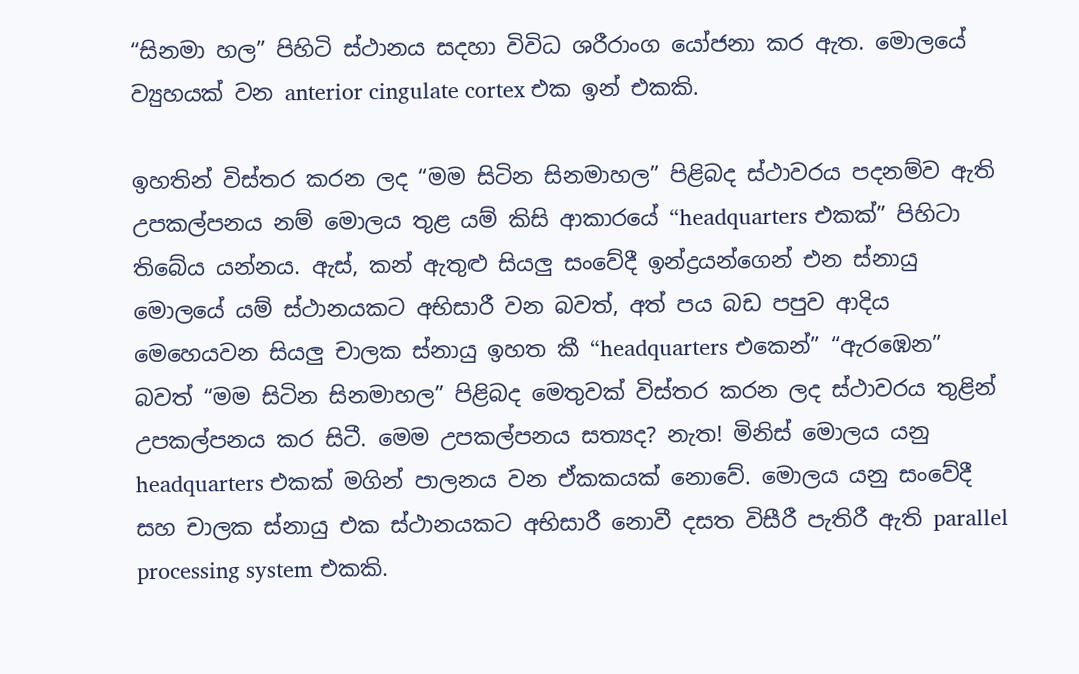“සිනමා හල” පිහිටි ස්ථානය සදහා විවිධ ශරීරාංග යෝජනා කර ඇත. මොලයේ ව්‍යුහයක් වන anterior cingulate cortex එක ඉන් එකකි.

ඉහතින් විස්තර කරන ලද “මම සිටින සිනමාහල” පිළිබද ස්ථාවරය පදනම්ව ඇති උපකල්පනය නම් මොලය තුළ යම් කිසි ආකාරයේ “headquarters එකක්” පිහිටා තිබේය යන්නය. ඇස්, කන් ඇතුළු සියලු සංවේදී ඉන්ද්‍රයන්ගෙන් එන ස්නායු මොලයේ යම් ස්ථානයකට අභිසාරී වන බවත්, අත් පය බඩ පපුව ආදිය මෙහෙයවන සියලු චාලක ස්නායු ඉහත කී “headquarters එකෙන්” “ඇරඹෙන” බවත් “මම සිටින සිනමාහල” පිළිබද මෙතුවක් විස්තර කරන ලද ස්ථාවරය තුළින් උපකල්පනය කර සිටී. මෙම උපකල්පනය සත්‍යද? නැත! මිනිස් මොලය යනු headquarters එකක් මගින් පාලනය වන ඒකකයක් නොවේ. මොලය යනු සංවේදී සහ චාලක ස්නායු එක ස්ථානයකට අභිසාරී නොවී දසත විසීරී පැතිරී ඇති parallel processing system එකකි.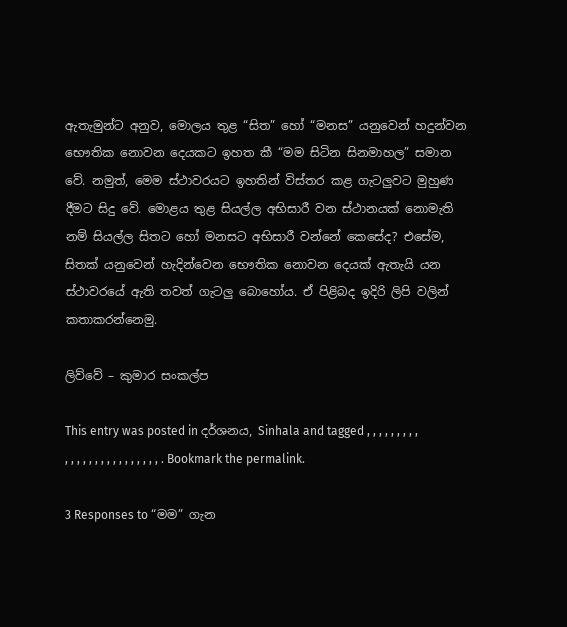ඇතැමුන්ට අනුව, මොලය තුළ “සිත” හෝ “මනස” යනුවෙන් හදුන්වන භෞතික නොවන දෙයකට ඉහත කී “මම සිටින සිනමාහල” සමාන වේ. නමුත්, මෙම ස්ථාවරයට ඉහතින් විස්තර කළ ගැටලුවට මුහුණ දීමට සිදු වේ. මොළය තුළ සියල්ල අභිසාරී වන ස්ථානයක් නොමැති නම් සියල්ල සිතට හෝ මනසට අභිසාරී වන්නේ කෙසේද? එසේම, සිතක් යනුවෙන් හැදින්වෙන භෞතික නොවන දෙයක් ඇතැයි යන ස්ථාවරයේ ඇති තවත් ගැටලු බොහෝය. ඒ පිළිබද ඉදිරි ලිපි වලින් කතාකරන්නෙමු.

ලිව්වේ – කුමාර සංකල්ප

This entry was posted in දර්ශනය, Sinhala and tagged , , , , , , , , , , , , , , , , , , , , , , , , , . Bookmark the permalink.

3 Responses to “මම” ගැන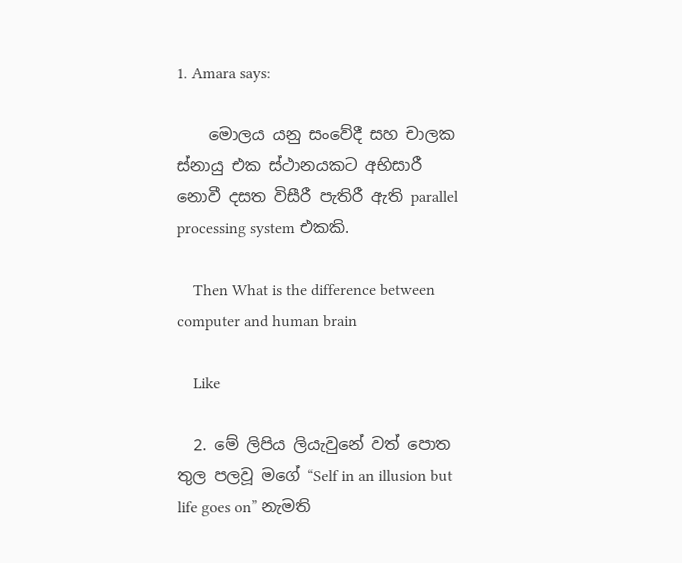1. Amara says:

    මොලය යනු සංවේදී සහ චාලක ස්නායු එක ස්ථානයකට අභිසාරී නොවී දසත විසීරී පැතිරී ඇති parallel processing system එකකි.

    Then What is the difference between computer and human brain

    Like

  2. මේ ලිපිය ලියැවුනේ වත් පොත තුල පලවූ මගේ “Self in an illusion but life goes on” නැමති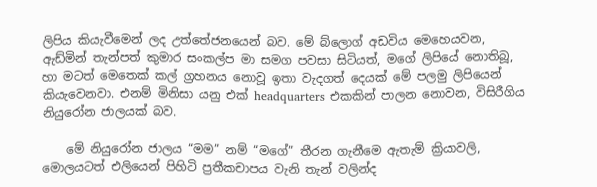ලිපිය කියැවීමෙන් ලද උත්තේජනයෙන් බව. මේ බ්ලොග් අඩවිය මෙහෙයවන, ඇඩ්මින් තැන්පත් කුමාර සංකල්ප මා සමග පවසා සිටියත්, මගේ ලිපියේ නොතිබූ, හා මටත් මෙතෙක් කල් ග්‍රහනය නොවූ ඉතා වැදගත් දෙයක් මේ පලමු ලිපියෙන් කියැවෙනවා. එනම් මිනිසා යනු එක් headquarters එකකින් පාලන නොවන, විසිරීගිය නියුරෝන ජාලයක් බව.

    මේ නියුරෝන ජාලය “මම” නම් “මගේ” තීරන ගැනීමෙ ඇතැම් ක්‍රියාවලි, මොලයටත් එලියෙන් පිහිටි ප්‍රතීකචාපය වැනි තැන් වලින්ද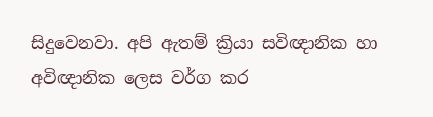සිදුවෙනවා. අපි ඇතම් ක්‍රියා සවිඥානික හා අවිඥානික ලෙස වර්ග කර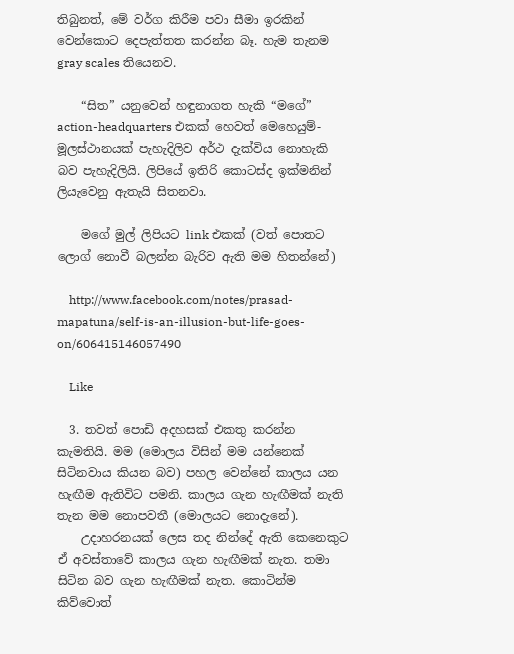තිබුනත්, මේ වර්ග කිරීම පවා සීමා ඉරකින් වෙන්කොට දෙපැත්තත කරන්න බෑ. හැම තැනම gray scales තියෙනව.

    “සිත” යනුවෙන් හඳුනාගත හැකි “මගේ” action-headquarters එකක් හෙවත් මෙහෙයුම්-මූලස්ථානයක් පැහැදිලිව අර්ථ දැක්විය නොහැකි බව පැහැදිලියි. ලිපියේ ඉතිරි කොටස්ද ඉක්මනින් ලියැවෙනු ඇතැයි සිතනවා.

    මගේ මුල් ලිපියට link එකක් (වත් පොතට ලොග් නොවී බලන්න බැරිව ඇති මම හිතන්නේ)

    http://www.facebook.com/notes/prasad-mapatuna/self-is-an-illusion-but-life-goes-on/606415146057490

    Like

  3. තවත් පොඩි අදහසක් එකතු කරන්න කැමතියි. මම (මොලය විසින් මම යන්නෙක් සිටිනවාය කියන බව) පහල වෙන්නේ කාලය යන හැඟීම ඇතිවිට පමනි. කාලය ගැන හැඟීමක් නැති තැන මම නොපවතී (මොලයට නොදැනේ).
    උදාහරනයක් ලෙස තද නින්දේ ඇති කෙනෙකුට ඒ අවස්තාවේ කාලය ගැන හැඟීමක් නැත. තමා සිටින බව ගැන හැඟීමක් නැත. කොටින්ම කිව්වොත්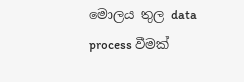මොලය තුල data process වීමක්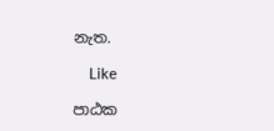නැත.

    Like

පාඨක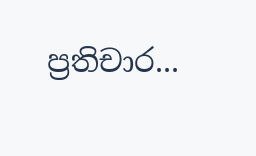ප්‍රතිචාර...